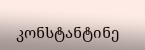კონსტანტინე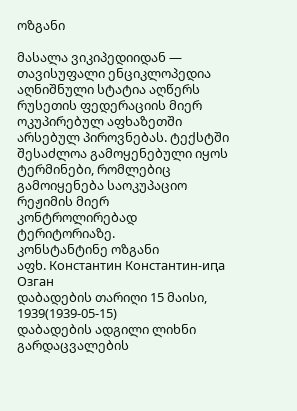ოზგანი

მასალა ვიკიპედიიდან — თავისუფალი ენციკლოპედია
აღნიშნული სტატია აღწერს რუსეთის ფედერაციის მიერ ოკუპირებულ აფხაზეთში არსებულ პიროვნებას. ტექსტში შესაძლოა გამოყენებული იყოს ტერმინები, რომლებიც გამოიყენება საოკუპაციო რეჟიმის მიერ კონტროლირებად ტერიტორიაზე.
კონსტანტინე ოზგანი
აფხ. Константин Константин-иԥа Озган
დაბადების თარიღი 15 მაისი, 1939(1939-05-15)
დაბადების ადგილი ლიხნი
გარდაცვალების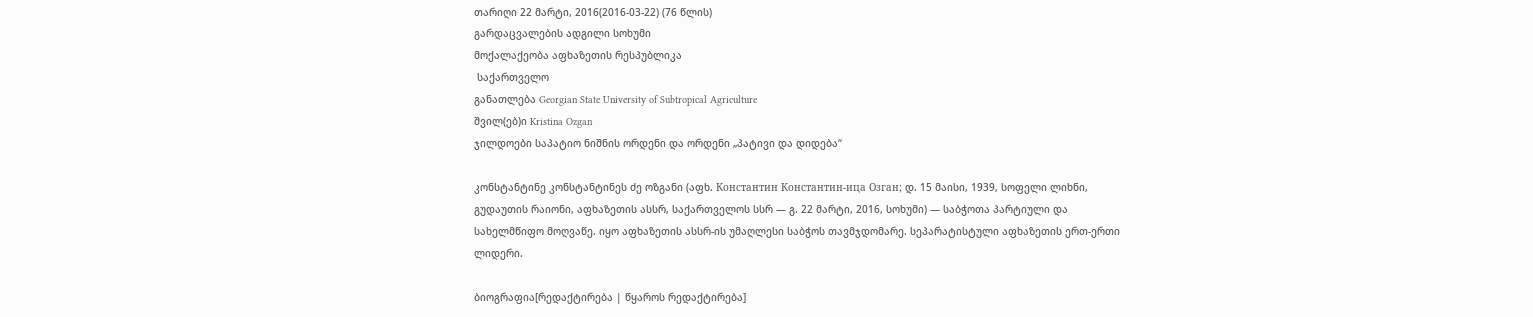თარიღი 22 მარტი, 2016(2016-03-22) (76 წლის)
გარდაცვალების ადგილი სოხუმი
მოქალაქეობა აფხაზეთის რესპუბლიკა
 საქართველო
განათლება Georgian State University of Subtropical Agriculture
შვილ(ებ)ი Kristina Ozgan
ჯილდოები საპატიო ნიშნის ორდენი და ორდენი „პატივი და დიდება“

კონსტანტინე კონსტანტინეს ძე ოზგანი (აფხ. Константин Константин-иԥа Озган; დ. 15 მაისი, 1939, სოფელი ლიხნი, გუდაუთის რაიონი, აფხაზეთის ასსრ, საქართველოს სსრ — გ. 22 მარტი, 2016, სოხუმი) — საბჭოთა პარტიული და სახელმწიფო მოღვაწე. იყო აფხაზეთის ასსრ-ის უმაღლესი საბჭოს თავმჯდომარე. სეპარატისტული აფხაზეთის ერთ-ერთი ლიდერი.

ბიოგრაფია[რედაქტირება | წყაროს რედაქტირება]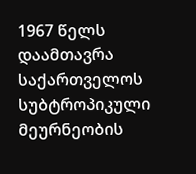1967 წელს დაამთავრა საქართველოს სუბტროპიკული მეურნეობის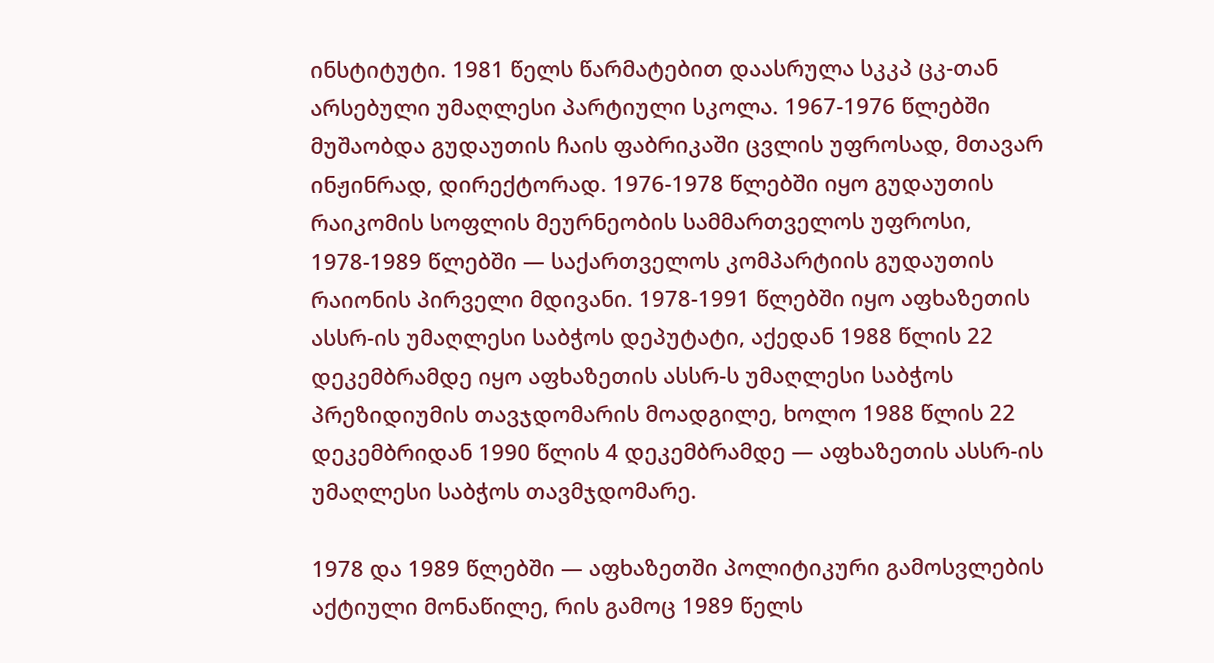ინსტიტუტი. 1981 წელს წარმატებით დაასრულა სკკპ ცკ-თან არსებული უმაღლესი პარტიული სკოლა. 1967-1976 წლებში მუშაობდა გუდაუთის ჩაის ფაბრიკაში ცვლის უფროსად, მთავარ ინჟინრად, დირექტორად. 1976-1978 წლებში იყო გუდაუთის რაიკომის სოფლის მეურნეობის სამმართველოს უფროსი, 1978-1989 წლებში — საქართველოს კომპარტიის გუდაუთის რაიონის პირველი მდივანი. 1978-1991 წლებში იყო აფხაზეთის ასსრ-ის უმაღლესი საბჭოს დეპუტატი, აქედან 1988 წლის 22 დეკემბრამდე იყო აფხაზეთის ასსრ-ს უმაღლესი საბჭოს პრეზიდიუმის თავჯდომარის მოადგილე, ხოლო 1988 წლის 22 დეკემბრიდან 1990 წლის 4 დეკემბრამდე — აფხაზეთის ასსრ-ის უმაღლესი საბჭოს თავმჯდომარე.

1978 და 1989 წლებში — აფხაზეთში პოლიტიკური გამოსვლების აქტიული მონაწილე, რის გამოც 1989 წელს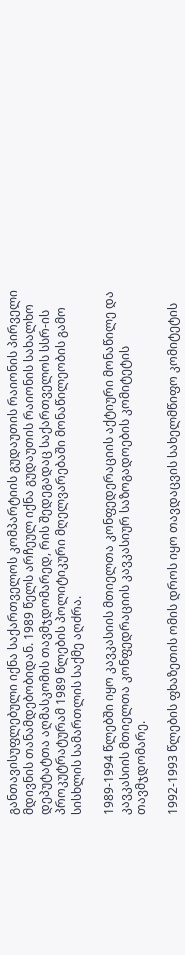განთავისუფლებული იქნა საქართველოს კომპარტიის გუდაუთის რაიონის პირველი მდივნის თანამდებობიდან. 1989 წელს არჩეულ იქნა გუდაუთის რაიონის სახალხო დეპუტატთა აღმასკომის თავმჯდომარედ, რის შედეგადაც საქართველოს სსრ-ის პროკუტრატურამ 1989 წლების პოლიტიკური მღელვარებაში მონაწილეობის გამო სისხლის სამართლის საქმე აღძრა.

1989-1994 წლებში იყო კავკასიის მთიელთა კონფედერაციის აქტიური მონაწილე და კავკასიის მთიელთა კონფედრაციის კავკასიურ საზოგადოების კომიტეტის თავმჯდომარე.

1992-1993 წლების ფხაზეთის ომის დროს იყო თავდაცვის სახელმწიფო კომიტეტის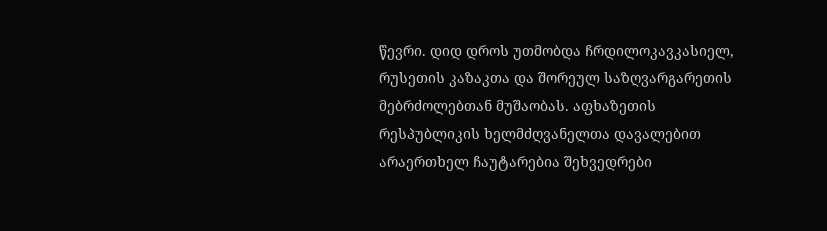წევრი. დიდ დროს უთმობდა ჩრდილოკავკასიელ, რუსეთის კაზაკთა და შორეულ საზღვარგარეთის მებრძოლებთან მუშაობას. აფხაზეთის რესპუბლიკის ხელმძღვანელთა დავალებით არაერთხელ ჩაუტარებია შეხვედრები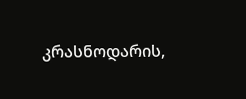კრასნოდარის,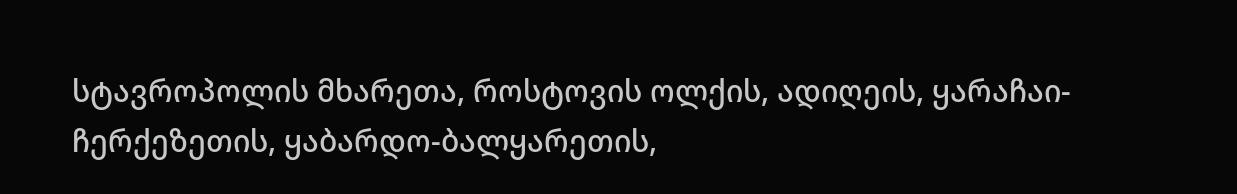სტავროპოლის მხარეთა, როსტოვის ოლქის, ადიღეის, ყარაჩაი-ჩერქეზეთის, ყაბარდო-ბალყარეთის,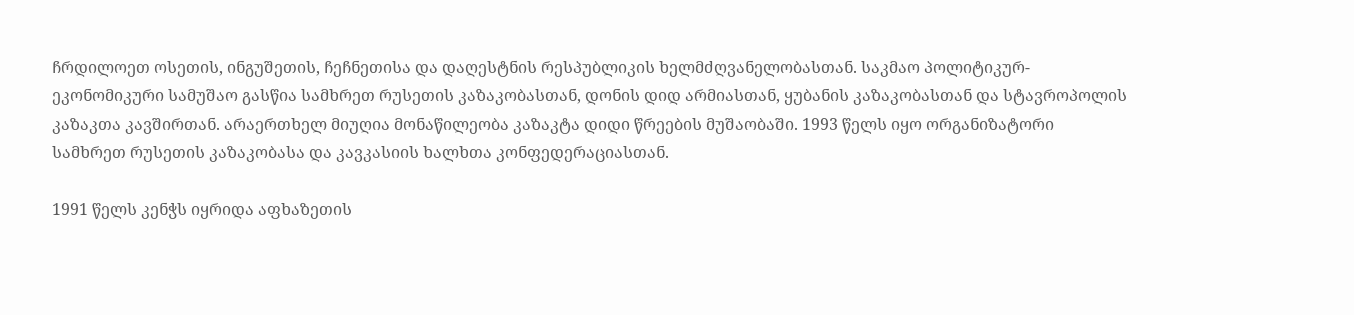ჩრდილოეთ ოსეთის, ინგუშეთის, ჩეჩნეთისა და დაღესტნის რესპუბლიკის ხელმძღვანელობასთან. საკმაო პოლიტიკურ-ეკონომიკური სამუშაო გასწია სამხრეთ რუსეთის კაზაკობასთან, დონის დიდ არმიასთან, ყუბანის კაზაკობასთან და სტავროპოლის კაზაკთა კავშირთან. არაერთხელ მიუღია მონაწილეობა კაზაკტა დიდი წრეების მუშაობაში. 1993 წელს იყო ორგანიზატორი სამხრეთ რუსეთის კაზაკობასა და კავკასიის ხალხთა კონფედერაციასთან.

1991 წელს კენჭს იყრიდა აფხაზეთის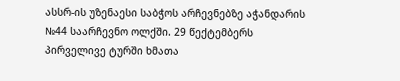ასსრ-ის უზენაესი საბჭოს არჩევნებზე აჭანდარის №44 საარჩევნო ოლქში. 29 წექტემბერს პირველივე ტურში ხმათა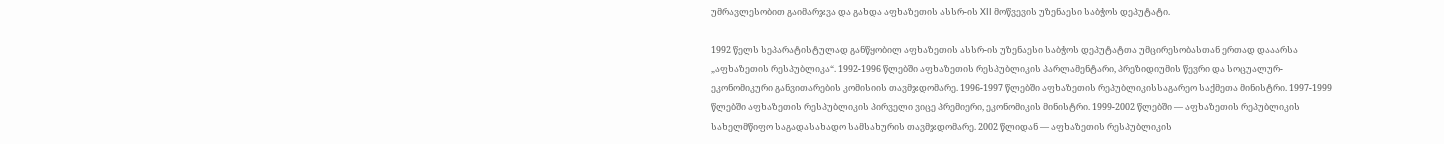უმრავლესობით გაიმარჯვა და გახდა აფხაზეთის ასსრ-ის XII მოწვევის უზენაესი საბჭოს დეპუტატი.

1992 წელს სეპარატისტულად განწყობილ აფხაზეთის ასსრ-ის უზენაესი საბჭოს დეპუტატთა უმცირესობასთან ერთად დააარსა „აფხაზეთის რესპუბლიკა“. 1992-1996 წლებში აფხაზეთის რესპუბლიკის პარლამენტარი, პრეზიდიუმის წევრი და სოცუალურ-ეკონომიკური განვითარების კომისიის თავმჯდომარე. 1996-1997 წლებში აფხაზეთის რეპუბლიკისსაგარეო საქმეთა მინისტრი. 1997-1999 წლებში აფხაზეთის რესპუბლიკის პირველი ვიცე პრემიერი, ეკონომიკის მინისტრი. 1999-2002 წლებში — აფხაზეთის რეპუბლიკის სახელმწიფო საგადასახადო სამსახურის თავმჯდომარე. 2002 წლიდან — აფხაზეთის რესპუბლიკის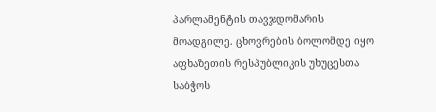პარლამენტის თავჯდომარის მოადგილე. ცხოვრების ბოლომდე იყო აფხაზეთის რესპუბლიკის უხუცესთა საბჭოს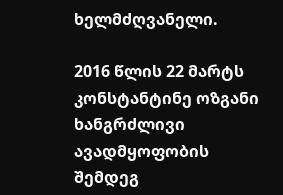ხელმძღვანელი.

2016 წლის 22 მარტს კონსტანტინე ოზგანი ხანგრძლივი ავადმყოფობის შემდეგ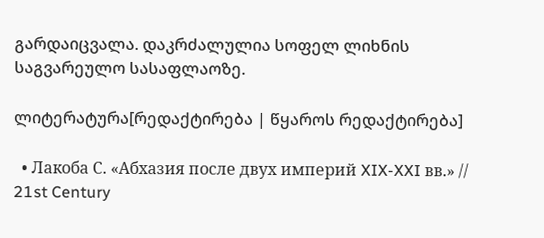გარდაიცვალა. დაკრძალულია სოფელ ლიხნის საგვარეულო სასაფლაოზე.

ლიტერატურა[რედაქტირება | წყაროს რედაქტირება]

  • Лакоба С. «Абхазия после двух империй XIX-XXI вв.» // 21st Century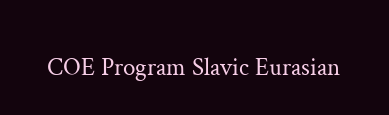COE Program Slavic Eurasian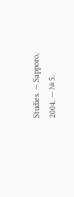Studies. — Sapporo, 2004. — № 5.